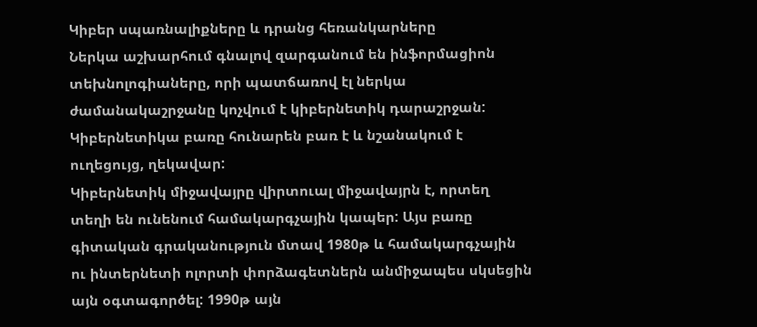Կիբեր սպառնալիքները և դրանց հեռանկարները
Ներկա աշխարհում գնալով զարգանում են ինֆորմացիոն տեխնոլոգիաները, որի պատճառով էլ ներկա ժամանակաշրջանը կոչվում է կիբերնետիկ դարաշրջան: Կիբերնետիկա բառը հունարեն բառ է և նշանակում է ուղեցույց, ղեկավար:
Կիբերնետիկ միջավայրը վիրտուալ միջավայրն է, որտեղ տեղի են ունենում համակարգչային կապեր: Այս բառը գիտական գրականություն մտավ 1980թ և համակարգչային ու ինտերնետի ոլորտի փորձագետներն անմիջապես սկսեցին այն օգտագործել: 1990թ այն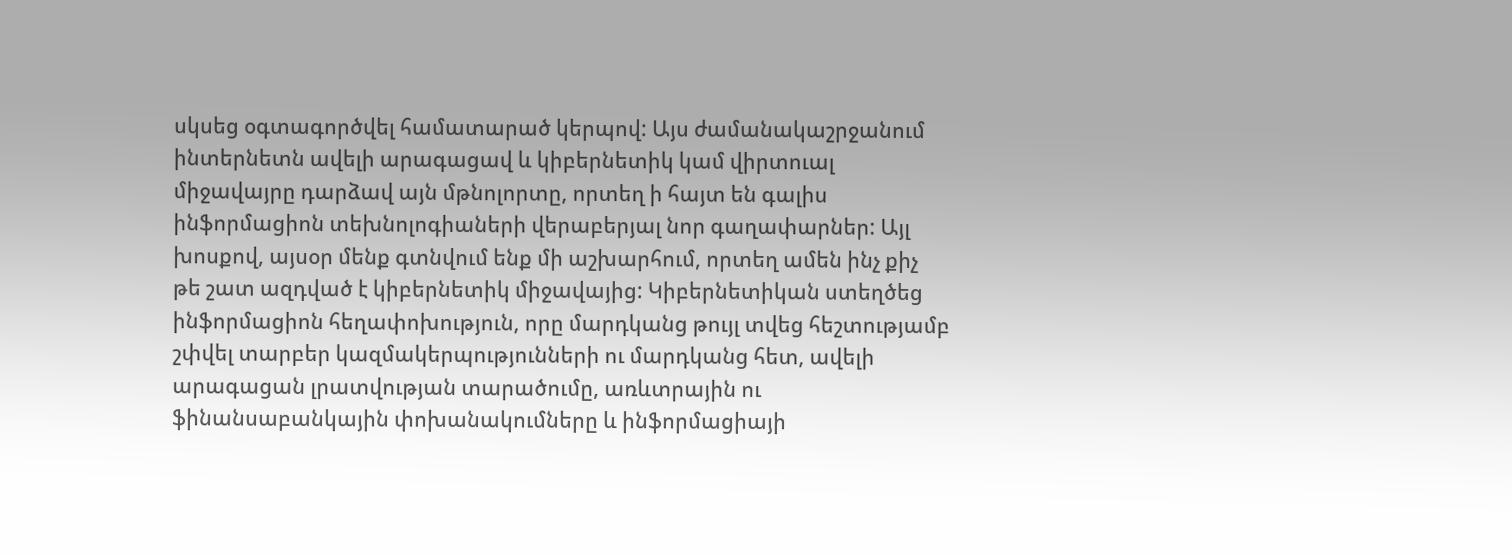սկսեց օգտագործվել համատարած կերպով: Այս ժամանակաշրջանում ինտերնետն ավելի արագացավ և կիբերնետիկ կամ վիրտուալ միջավայրը դարձավ այն մթնոլորտը, որտեղ ի հայտ են գալիս ինֆորմացիոն տեխնոլոգիաների վերաբերյալ նոր գաղափարներ: Այլ խոսքով, այսօր մենք գտնվում ենք մի աշխարհում, որտեղ ամեն ինչ քիչ թե շատ ազդված է կիբերնետիկ միջավայից: Կիբերնետիկան ստեղծեց ինֆորմացիոն հեղափոխություն, որը մարդկանց թույլ տվեց հեշտությամբ շփվել տարբեր կազմակերպությունների ու մարդկանց հետ, ավելի արագացան լրատվության տարածումը, առևտրային ու ֆինանսաբանկային փոխանակումները և ինֆորմացիայի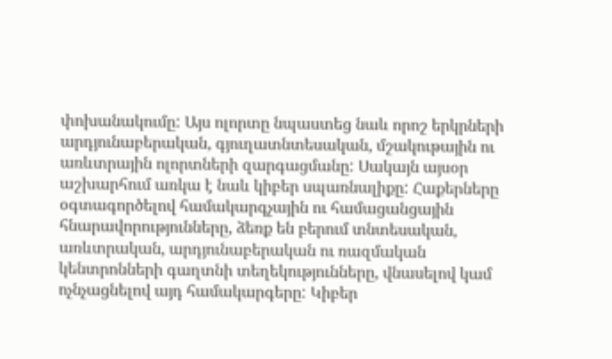փոխանակումը: Այս ոլորտը նպաստեց նաև որոշ երկրների արդյունաբերական, գյուղատնտեսական, մշակութային ու առևտրային ոլորտների զարգացմանը: Սակայն այսօր աշխարհում առկա է նաև կիբեր սպառնալիքը: Հաքերները օգտագործելով համակարգչային ու համացանցային հնարավորությունները, ձեռք են բերում տնտեսական, առևտրական, արդյունաբերական ու ռազմական կենտրոնների գաղտնի տեղեկությունները, վնասելով կամ ոչնչացնելով այդ համակարգերը: Կիբեր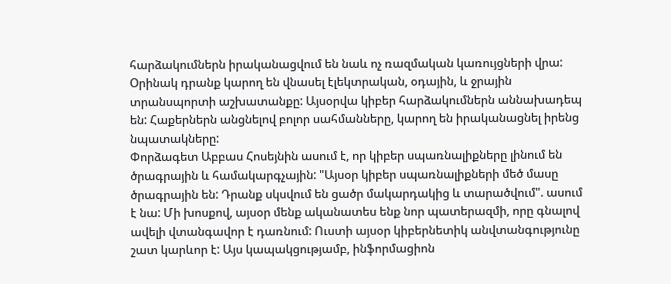հարձակումներն իրականացվում են նաև ոչ ռազմական կառույցների վրա: Օրինակ դրանք կարող են վնասել էլեկտրական, օդային, և ջրային տրանսպորտի աշխատանքը: Այսօրվա կիբեր հարձակումներն աննախադեպ են: Հաքերներն անցնելով բոլոր սահմանները, կարող են իրականացնել իրենց նպատակները:
Փորձագետ Աբբաս Հոսեյնին ասում է, որ կիբեր սպառնալիքները լինում են ծրագրային և համակարգչային: "Այսօր կիբեր սպառնալիքների մեծ մասը ծրագրային են: Դրանք սկսվում են ցածր մակարդակից և տարածվում". ասում է նա: Մի խոսքով, այսօր մենք ականատես ենք նոր պատերազմի, որը գնալով ավելի վտանգավոր է դառնում: Ուստի այսօր կիբերնետիկ անվտանգությունը շատ կարևոր է: Այս կապակցությամբ, ինֆորմացիոն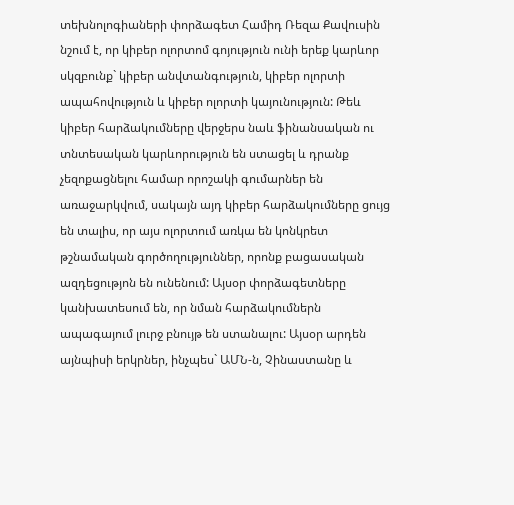տեխնոլոգիաների փորձագետ Համիդ Ռեզա Քավուսին նշում է, որ կիբեր ոլորտոմ գոյություն ունի երեք կարևոր սկզբունք` կիբեր անվտանգություն, կիբեր ոլորտի ապահովություն և կիբեր ոլորտի կայունություն: Թեև կիբեր հարձակումները վերջերս նաև ֆինանսական ու տնտեսական կարևորություն են ստացել և դրանք չեզոքացնելու համար որոշակի գումարներ են առաջարկվում, սակայն այդ կիբեր հարձակումները ցույց են տալիս, որ այս ոլորտում առկա են կոնկրետ թշնամական գործողություններ, որոնք բացասական ազդեցությոն են ունենում: Այսօր փորձագետները կանխատեսում են, որ նման հարձակումներն ապագայում լուրջ բնույթ են ստանալու: Այսօր արդեն այնպիսի երկրներ, ինչպես` ԱՄՆ-ն, Չինաստանը և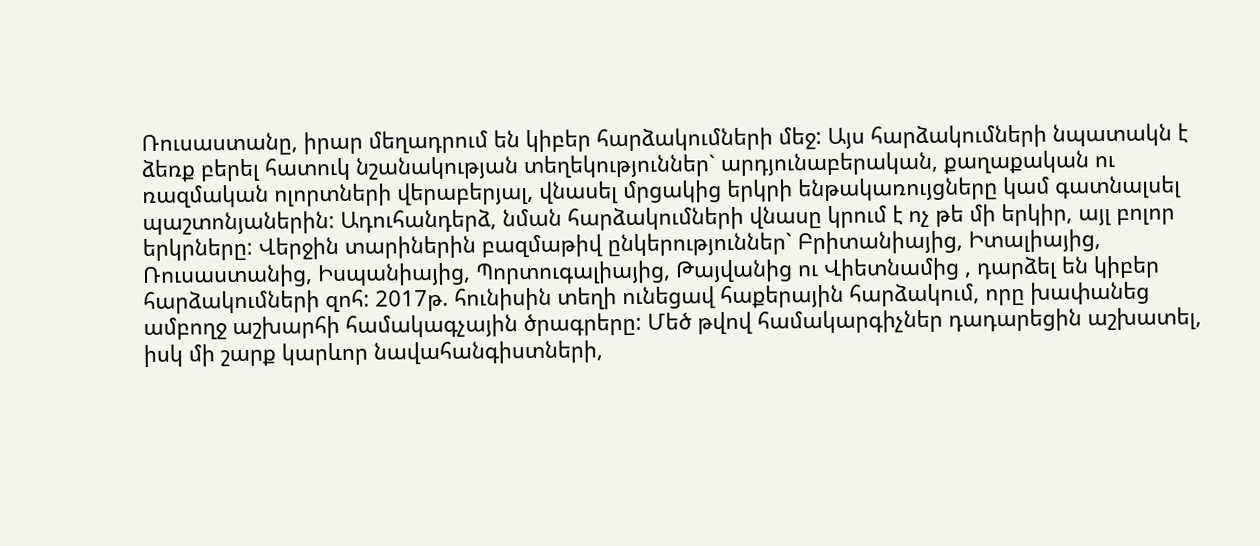Ռուսաստանը, իրար մեղադրում են կիբեր հարձակումների մեջ: Այս հարձակումների նպատակն է ձեռք բերել հատուկ նշանակության տեղեկություններ` արդյունաբերական, քաղաքական ու ռազմական ոլորտների վերաբերյալ, վնասել մրցակից երկրի ենթակառույցները կամ գատնալսել պաշտոնյաներին: Ադուհանդերձ, նման հարձակումների վնասը կրում է ոչ թե մի երկիր, այլ բոլոր երկրները: Վերջին տարիներին բազմաթիվ ընկերություններ` Բրիտանիայից, Իտալիայից, Ռուսաստանից, Իսպանիայից, Պորտուգալիայից, Թայվանից ու Վիետնամից , դարձել են կիբեր հարձակումների զոհ: 2017թ. հունիսին տեղի ունեցավ հաքերային հարձակում, որը խափանեց ամբողջ աշխարհի համակագչային ծրագրերը: Մեծ թվով համակարգիչներ դադարեցին աշխատել, իսկ մի շարք կարևոր նավահանգիստների,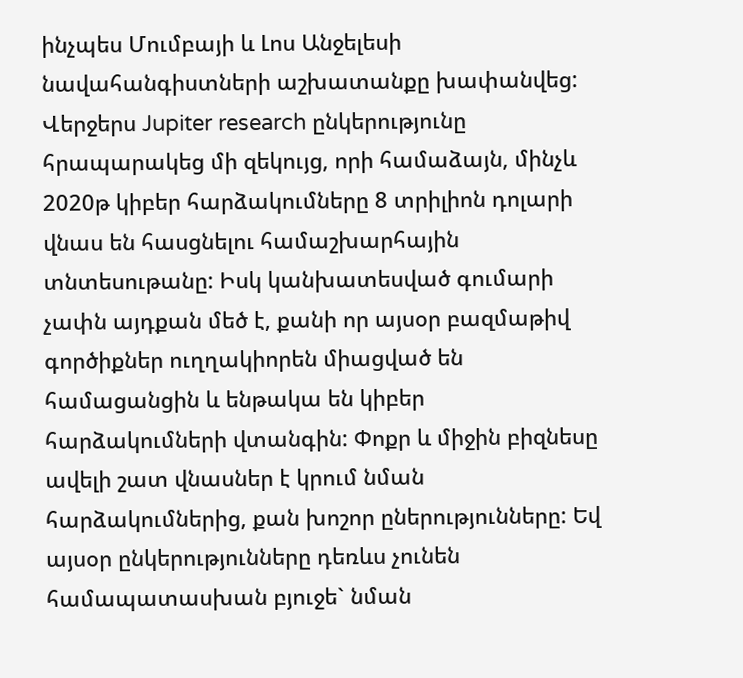ինչպես Մումբայի և Լոս Անջելեսի նավահանգիստների աշխատանքը խափանվեց:
Վերջերս Jupiter research ընկերությունը հրապարակեց մի զեկույց, որի համաձայն, մինչև 2020թ կիբեր հարձակումները 8 տրիլիոն դոլարի վնաս են հասցնելու համաշխարհային տնտեսութանը: Իսկ կանխատեսված գումարի չափն այդքան մեծ է, քանի որ այսօր բազմաթիվ գործիքներ ուղղակիորեն միացված են համացանցին և ենթակա են կիբեր հարձակումների վտանգին: Փոքր և միջին բիզնեսը ավելի շատ վնասներ է կրում նման հարձակումներից, քան խոշոր ըներությունները: Եվ այսօր ընկերությունները դեռևս չունեն համապատասխան բյուջե` նման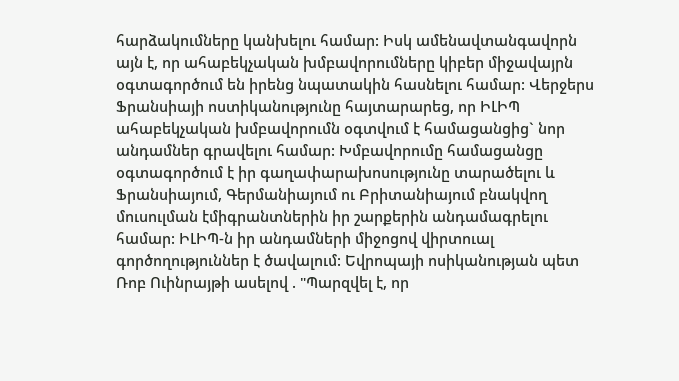հարձակումները կանխելու համար: Իսկ ամենավտանգավորն այն է, որ ահաբեկչական խմբավորումները կիբեր միջավայրն օգտագործում են իրենց նպատակին հասնելու համար: Վերջերս Ֆրանսիայի ոստիկանությունը հայտարարեց, որ ԻԼԻՊ ահաբեկչական խմբավորումն օգտվում է համացանցից` նոր անդամներ գրավելու համար: Խմբավորումը համացանցը օգտագործում է իր գաղափարախոսությունը տարածելու և Ֆրանսիայում, Գերմանիայում ու Բրիտանիայում բնակվող մուսուլման էմիգրանտներին իր շարքերին անդամագրելու համար: ԻԼԻՊ-ն իր անդամների միջոցով վիրտուալ գործողություններ է ծավալում: Եվրոպայի ոսիկանության պետ Ռոբ Ուինրայթի ասելով . "Պարզվել է, որ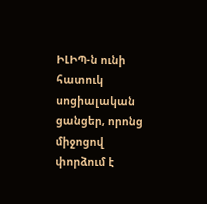ԻԼԻՊ-ն ունի հատուկ սոցիալական ցանցեր, որոնց միջոցով փորձում է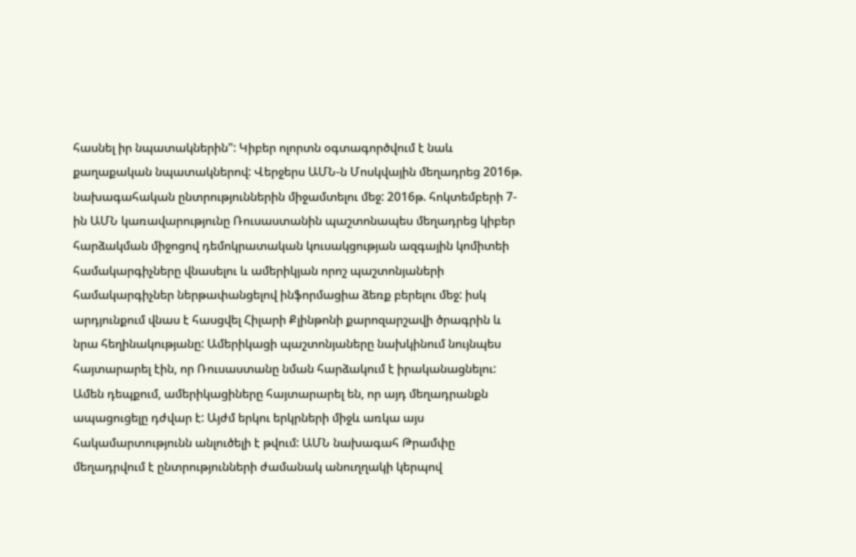հասնել իր նպատակներին": Կիբեր ոլորտն օգտագործվում է նաև քաղաքական նպատակներով: Վերջերս ԱՄՆ-ն Մոսկվային մեղադրեց 2016թ. նախագահական ընտրություններին միջամտելու մեջ: 2016թ. հոկտեմբերի 7-ին ԱՄՆ կառավարությունը Ռուսաստանին պաշտոնապես մեղադրեց կիբեր հարձակման միջոցով դեմոկրատական կուսակցության ազգային կոմիտեի համակարգիչները վնասելու և ամերիկյան որոշ պաշտոնյաների համակարգիչներ ներթափանցելով ինֆորմացիա ձեռք բերելու մեջ: իսկ արդյունքում վնաս է հասցվել Հիլարի Քլինթոնի քարոզարշավի ծրագրին և նրա հեղինակությանը: Ամերիկացի պաշտոնյաները նախկինում նույնպես հայտարարել էին, որ Ռուսաստանը նման հարձակում է իրականացնելու: Ամեն դեպքում, ամերիկացիները հայտարարել են, որ այդ մեղադրանքն ապացուցելը դժվար է: Այժմ երկու երկրների միջև առկա այս հակամարտությունն անլուծելի է թվում: ԱՄՆ նախագահ Թրամփը մեղադրվում է ընտրությունների ժամանակ անուղղակի կերպով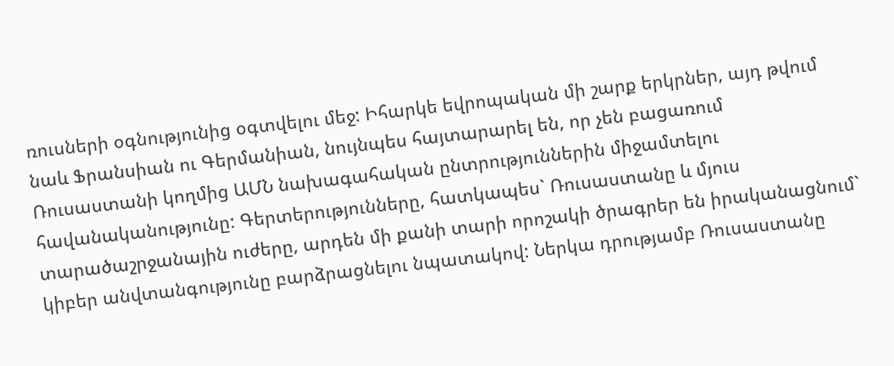ռուսների օգնությունից օգտվելու մեջ: Իհարկե եվրոպական մի շարք երկրներ, այդ թվում նաև Ֆրանսիան ու Գերմանիան, նույնպես հայտարարել են, որ չեն բացառում Ռուսաստանի կողմից ԱՄՆ նախագահական ընտրություններին միջամտելու հավանականությունը: Գերտերությունները, հատկապես` Ռուսաստանը և մյուս տարածաշրջանային ուժերը, արդեն մի քանի տարի որոշակի ծրագրեր են իրականացնում` կիբեր անվտանգությունը բարձրացնելու նպատակով: Ներկա դրությամբ Ռուսաստանը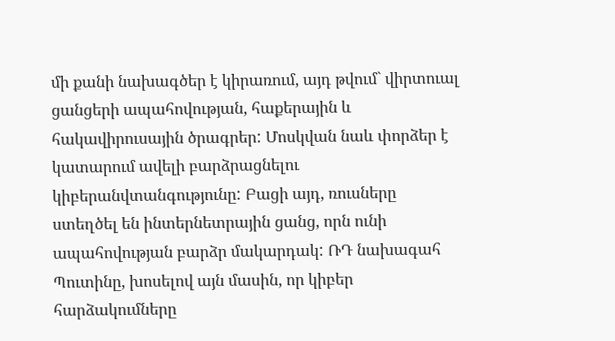մի քանի նախագծեր է կիրառում, այդ թվում` վիրտուալ ցանցերի ապահովության, հաքերային և հակավիրուսային ծրագրեր: Մոսկվան նաև փորձեր է կատարում ավելի բարձրացնելու կիբերանվտանգությունը: Բացի այդ, ռուսները ստեղծել են ինտերնետրային ցանց, որն ունի ապահովության բարձր մակարդակ: ՌԴ նախագահ Պուտինը, խոսելով այն մասին, որ կիբեր հարձակումները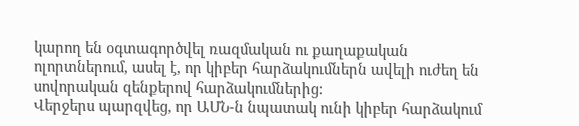կարող են օգտագործվել ռազմական ու քաղաքական ոլորտներում, ասել է, որ կիբեր հարձակումներն ավելի ուժեղ են սովորական զենքերով հարձակումներից:
Վերջերս պարզվեց, որ ԱՄՆ-ն նպատակ ունի կիբեր հարձակում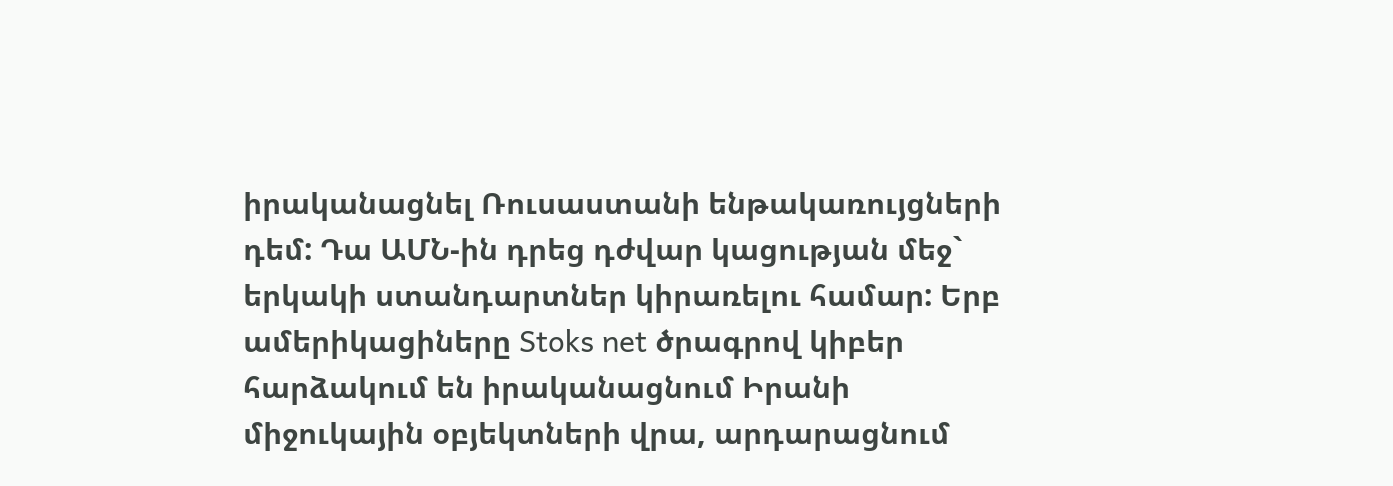իրականացնել Ռուսաստանի ենթակառույցների դեմ: Դա ԱՄՆ-ին դրեց դժվար կացության մեջ` երկակի ստանդարտներ կիրառելու համար: Երբ ամերիկացիները Stoks net ծրագրով կիբեր հարձակում են իրականացնում Իրանի միջուկային օբյեկտների վրա, արդարացնում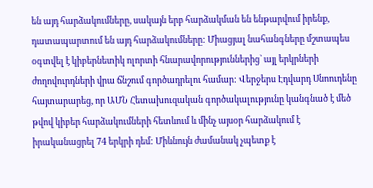են այդ հարձակումները, սակայն երբ հարձակման են ենթարվում իրենք, դատապարտում են այդ հարձակումները: Միացյալ նահանգները մշտապես օգտվել է կիբերնետիկ ոլորտի հնարավորություններից` այլ երկրների ժողովուրդների վրա ճնշում գործադրելու համար: Վերջերս Էդվարդ Սնոուդենը հայտարարեց, որ ԱՄՆ Հետախուզական գործակալությունը կանգնած է մեծ թվով կիբեր հարձակումների հետևում և մինչ այսօր հարձակում է իրականացրել 74 երկրի դեմ: Միևնույն ժամանակ չպետք է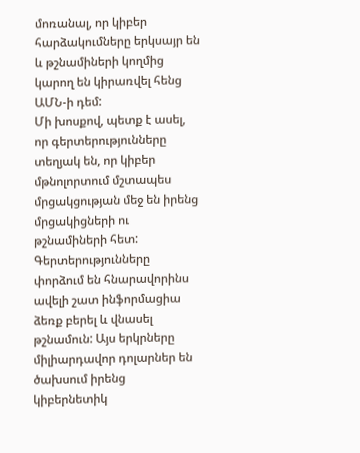մոռանալ, որ կիբեր հարձակումները երկսայր են և թշնամիների կողմից կարող են կիրառվել հենց ԱՄՆ-ի դեմ:
Մի խոսքով, պետք է ասել, որ գերտերությունները տեղյակ են, որ կիբեր մթնոլորտում մշտապես մրցակցության մեջ են իրենց մրցակիցների ու թշնամիների հետ: Գերտերությունները փորձում են հնարավորինս ավելի շատ ինֆորմացիա ձեռք բերել և վնասել թշնամուն: Այս երկրները միլիարդավոր դոլարներ են ծախսում իրենց կիբերնետիկ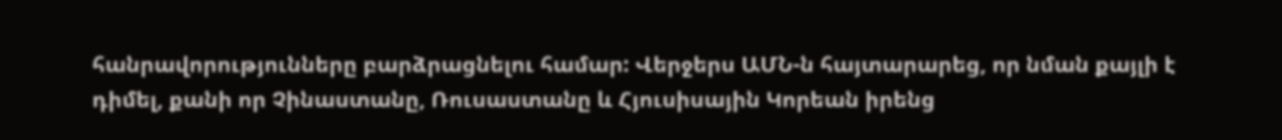հանրավորությունները բարձրացնելու համար: Վերջերս ԱՄՆ-ն հայտարարեց, որ նման քայլի է դիմել, քանի որ Չինաստանը, Ռուսաստանը և Հյուսիսային Կորեան իրենց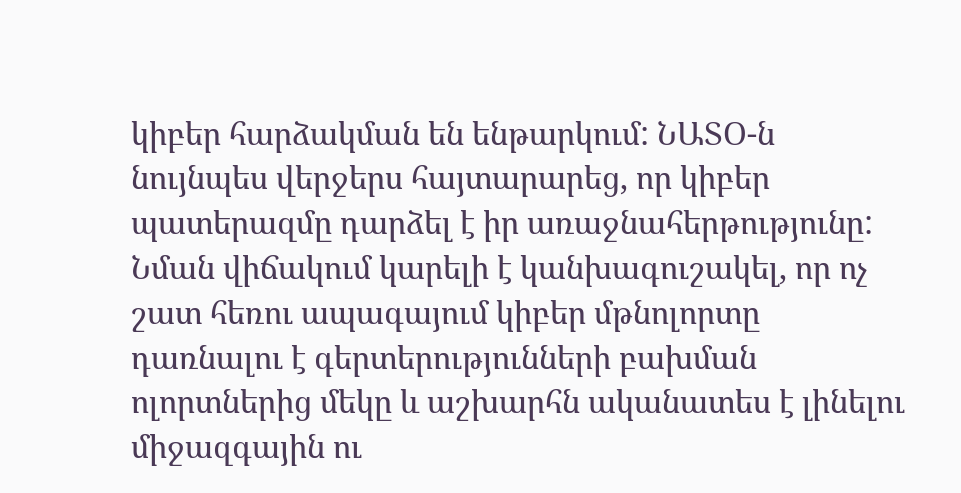կիբեր հարձակման են ենթարկում: ՆԱՏՕ-ն նույնպես վերջերս հայտարարեց, որ կիբեր պատերազմը դարձել է իր առաջնահերթությունը: Նման վիճակում կարելի է կանխագուշակել, որ ոչ շատ հեռու ապագայում կիբեր մթնոլորտը դառնալու է գերտերությունների բախման ոլորտներից մեկը և աշխարհն ականատես է լինելու միջազգային ու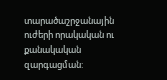տարածաշրջանային ուժերի որակական ու քանակական զարգացման: